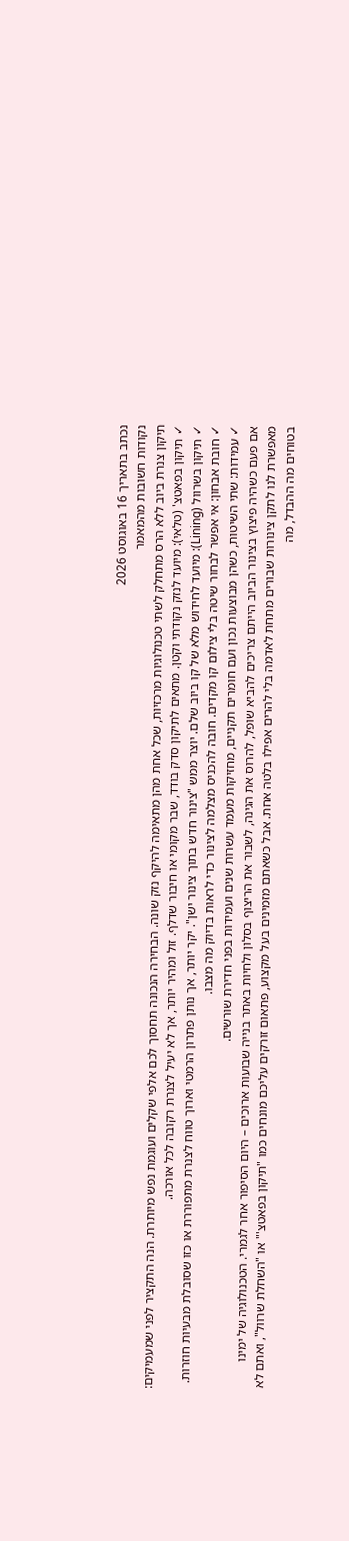נכתב בתאריך 16 באוגוסט 2026
נקודות חשובות מהמאמר
תיקון צנרת ביוב ללא הרס מתחלק לשתי טכנולוגיות מרכזיות, שכל אחת מהן מתאימה להיקף נזק שונה. הבחירה הנכונה תחסוך לכם אלפי שקלים ועוגמת נפש מיותרת. הנה התקציר לפני שמעמיקים:
✓ תיקון בפאטצ' (טלאי): מיועד לנזק נקודתי וקטן. מתאים לתיקון סדק בודד, שבר מקומי או חיבור שדלף. זול ומהיר יותר, אך לא יעיל לצנרת רקובה לכל אורכה.
✓ תיקון בשרוול (Lining): מיועד לחידוש מלא של קו ביוב שלם. יוצר ממש "צינור חדש בתוך צינור ישן". יקר יותר, אך נותן פתרון הרמטי וארוך טווח לצנרת מתפוררת או כזו שסובלת מבעיות חוזרות.
✓ חובת אבחון: אי אפשר לבחור שיטה בלי צילום קו מקדים. חובה להכניס מצלמה לצינור כדי לראות בדיוק מה מצבו.
✓ עמידות: שתי השיטות, כשהן מבוצעות נכון ועם חומרים תקניים, מחזיקות מעמד עשרות שנים ועמידות בפני חדירת שורשים.
אם פעם כשהיה פיצוץ בצינור הביוב הייתם צריכים להביא שופל, להרוס את הגינה, לשבור את הריצוף בסלון ולחיות באתר בנייה שבועות ארוכים – היום הסיפור אחר לגמרי. הטכנולוגיה של ימינו מאפשרת לנו לתקן צינורות שבורים מתחת לאדמה בלי להרים אפילו בלטה אחת. אבל כשאתם מזמינים בעל מקצוע, פתאום זורקים עליכם מונחים כמו "תיקון בפאטצ'" או "השחלת שרוול", ואתם לא בטוחים מה ההבדל, מה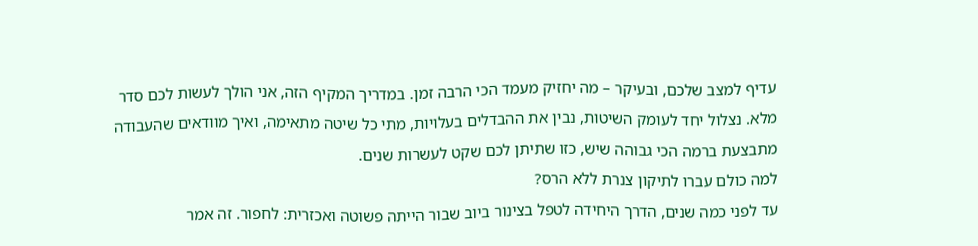עדיף למצב שלכם, ובעיקר – מה יחזיק מעמד הכי הרבה זמן. במדריך המקיף הזה, אני הולך לעשות לכם סדר מלא. נצלול יחד לעומק השיטות, נבין את ההבדלים בעלויות, מתי כל שיטה מתאימה, ואיך מוודאים שהעבודה מתבצעת ברמה הכי גבוהה שיש, כזו שתיתן לכם שקט לעשרות שנים.
למה כולם עברו לתיקון צנרת ללא הרס?
עד לפני כמה שנים, הדרך היחידה לטפל בצינור ביוב שבור הייתה פשוטה ואכזרית: לחפור. זה אמר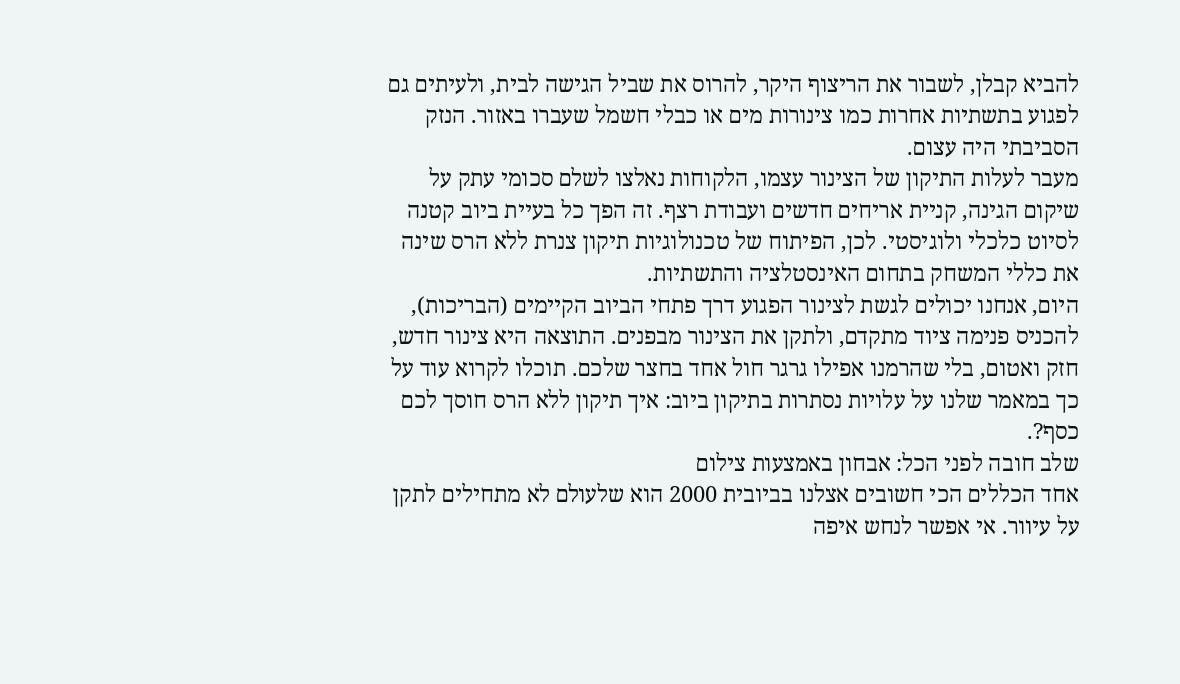להביא קבלן, לשבור את הריצוף היקר, להרוס את שביל הגישה לבית, ולעיתים גם לפגוע בתשתיות אחרות כמו צינורות מים או כבלי חשמל שעברו באזור. הנזק הסביבתי היה עצום.
מעבר לעלות התיקון של הצינור עצמו, הלקוחות נאלצו לשלם סכומי עתק על שיקום הגינה, קניית אריחים חדשים ועבודת רצף. זה הפך כל בעיית ביוב קטנה לסיוט כלכלי ולוגיסטי. לכן, הפיתוח של טכנולוגיות תיקון צנרת ללא הרס שינה את כללי המשחק בתחום האינסטלציה והתשתיות.
היום, אנחנו יכולים לגשת לצינור הפגוע דרך פתחי הביוב הקיימים (הבריכות), להכניס פנימה ציוד מתקדם, ולתקן את הצינור מבפנים. התוצאה היא צינור חדש, חזק ואטום, בלי שהרמנו אפילו גרגר חול אחד בחצר שלכם. תוכלו לקרוא עוד על כך במאמר שלנו על עלויות נסתרות בתיקון ביוב: איך תיקון ללא הרס חוסך לכם כסף?.
שלב חובה לפני הכל: אבחון באמצעות צילום
אחד הכללים הכי חשובים אצלנו בביובית 2000 הוא שלעולם לא מתחילים לתקן על עיוור. אי אפשר לנחש איפה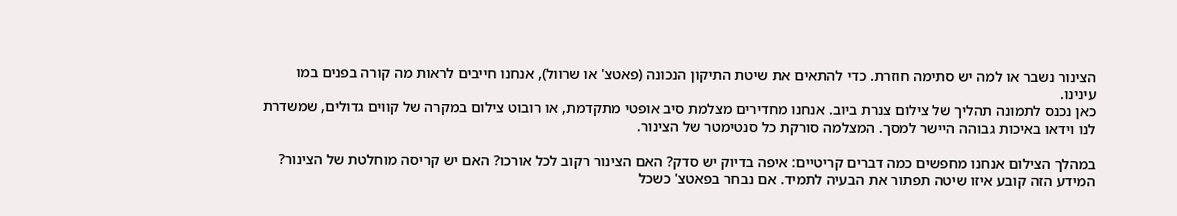הצינור נשבר או למה יש סתימה חוזרת. כדי להתאים את שיטת התיקון הנכונה (פאטצ' או שרוול), אנחנו חייבים לראות מה קורה בפנים במו עינינו.
כאן נכנס לתמונה תהליך של צילום צנרת ביוב. אנחנו מחדירים מצלמת סיב אופטי מתקדמת, או רובוט צילום במקרה של קווים גדולים, שמשדרת לנו וידאו באיכות גבוהה היישר למסך. המצלמה סורקת כל סנטימטר של הצינור.

במהלך הצילום אנחנו מחפשים כמה דברים קריטיים: איפה בדיוק יש סדק? האם הצינור רקוב לכל אורכו? האם יש קריסה מוחלטת של הצינור? המידע הזה קובע איזו שיטה תפתור את הבעיה לתמיד. אם נבחר בפאטצ' כשכל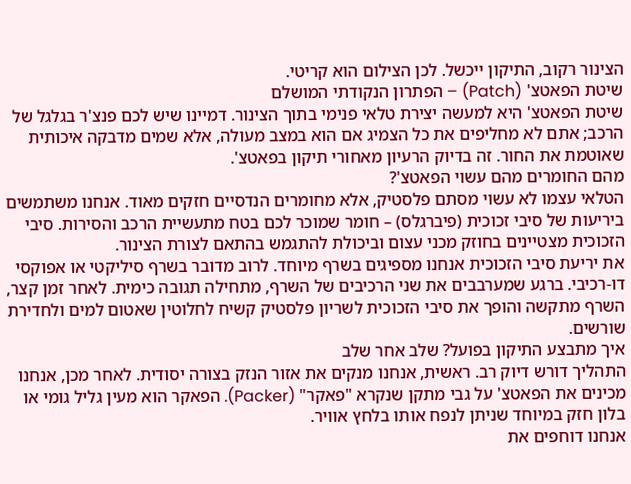הצינור רקוב, התיקון ייכשל. לכן הצילום הוא קריטי.
שיטת הפאטצ' (Patch) – הפתרון הנקודתי המושלם
שיטת הפאטצ' היא למעשה יצירת טלאי פנימי בתוך הצינור. דמיינו שיש לכם פנצ'ר בגלגל של הרכב; אתם לא מחליפים את כל הצמיג אם הוא במצב מעולה, אלא שמים מדבקה איכותית שאוטמת את החור. זה בדיוק הרעיון מאחורי תיקון בפאטצ'.
מהם החומרים מהם עשוי הפאטצ'?
הטלאי עצמו לא עשוי מסתם פלסטיק, אלא מחומרים הנדסיים חזקים מאוד. אנחנו משתמשים ביריעות של סיבי זכוכית (פיברגלס) – חומר שמוכר לכם בטח מתעשיית הרכב והסירות. סיבי הזכוכית מצטיינים בחוזק מכני עצום וביכולת להתגמש בהתאם לצורת הצינור.
את יריעת סיבי הזכוכית אנחנו מספיגים בשרף מיוחד. לרוב מדובר בשרף סיליקטי או אפוקסי דו-רכיבי. ברגע שמערבבים את שני הרכיבים של השרף, מתחילה תגובה כימית. לאחר זמן קצר, השרף מתקשה והופך את סיבי הזכוכית לשריון פלסטיק קשיח לחלוטין שאטום למים ולחדירת שורשים.
איך מתבצע התיקון בפועל? שלב אחר שלב
התהליך דורש דיוק רב. ראשית, אנחנו מנקים את אזור הנזק בצורה יסודית. לאחר מכן, אנחנו מכינים את הפאטצ' על גבי מתקן שנקרא "פאקר" (Packer). הפאקר הוא מעין גליל גומי או בלון חזק במיוחד שניתן לנפח אותו בלחץ אוויר.
אנחנו דוחפים את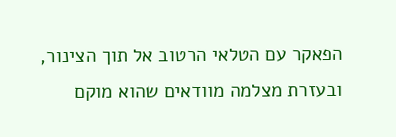הפאקר עם הטלאי הרטוב אל תוך הצינור, ובעזרת מצלמה מוודאים שהוא מוקם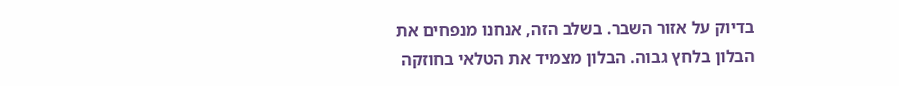בדיוק על אזור השבר. בשלב הזה, אנחנו מנפחים את הבלון בלחץ גבוה. הבלון מצמיד את הטלאי בחוזקה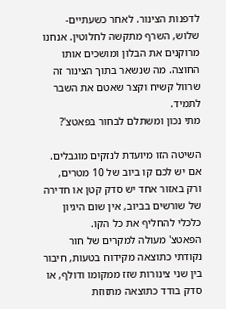לדפנות הצינור. לאחר כשעתיים-שלוש, השרף מתקשה לחלוטין. אנחנו מרוקנים את הבלון ומושכים אותו החוצה. מה שנשאר בתוך הצינור זה שרוול קשיח וקצר שאטם את השבר לתמיד.
מתי נכון ומשתלם לבחור בפאטצ'?

השיטה הזו מיועדת לנזקים מוגבלים. אם יש לכם קו ביוב של 10 מטרים, ורק באזור אחד יש סדק קטן או חדירה של שורשים בביוב, אין שום היגיון כלכלי להחליף את כל הקו.
הפאטצ' מעולה למקרים של חור נקודתי כתוצאה מקידוח בטעות, חיבור בין שני צינורות שזז ממקומו ודולף, או סדק בודד כתוצאה מתזוזת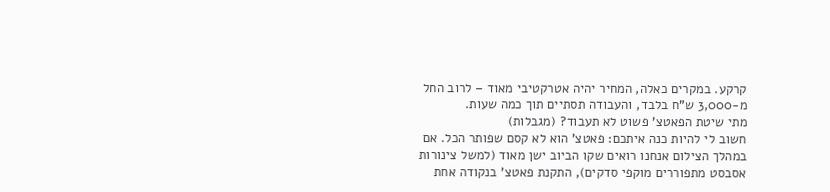קרקע. במקרים כאלה, המחיר יהיה אטרקטיבי מאוד – לרוב החל מ-3,000 ש"ח בלבד, והעבודה תסתיים תוך כמה שעות.
מתי שיטת הפאטצ' פשוט לא תעבוד? (מגבלות)
חשוב לי להיות כנה איתכם: פאטצ' הוא לא קסם שפותר הכל. אם במהלך הצילום אנחנו רואים שקו הביוב ישן מאוד (למשל צינורות אסבסט מתפוררים מוקפי סדקים), התקנת פאטצ' בנקודה אחת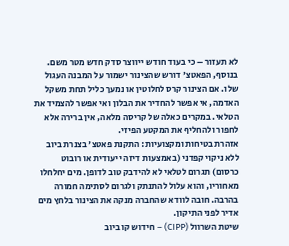לא תעזור – כי בעוד חודש ייווצר סדק חדש מטר משם.
בנוסף, הפאטצ' דורש שהצינור ישמור על המבנה העגול שלו. אם הצינור קרס לחלוטין או נמעך כליל תחת משקל האדמה, אי אפשר להחדיר את הבלון ואי אפשר להצמיד את הטלאי. במקרים כאלה של קריסה מלאה, אין ברירה אלא לחפור ולהחליף את המקטע הפיזי.
אזהרת בטיחות ומקצועיות: התקנת פאטצ' בצנרת ביוב ללא ניקוי קפדני (באמצעות דיזה ייעודית או רובוט כרסום) תגרום לטלאי לא להידבק טוב לדופן. מים יחלחלו מאחוריו, והוא עלול להתנתק ולגרום לסתימה חמורה בהרבה. חובה לוודא שהחברה מנקה את הצינור בלחץ מים אדיר לפני התיקון.
שיטת השרוול (CIPP) – חידוש קו ביוב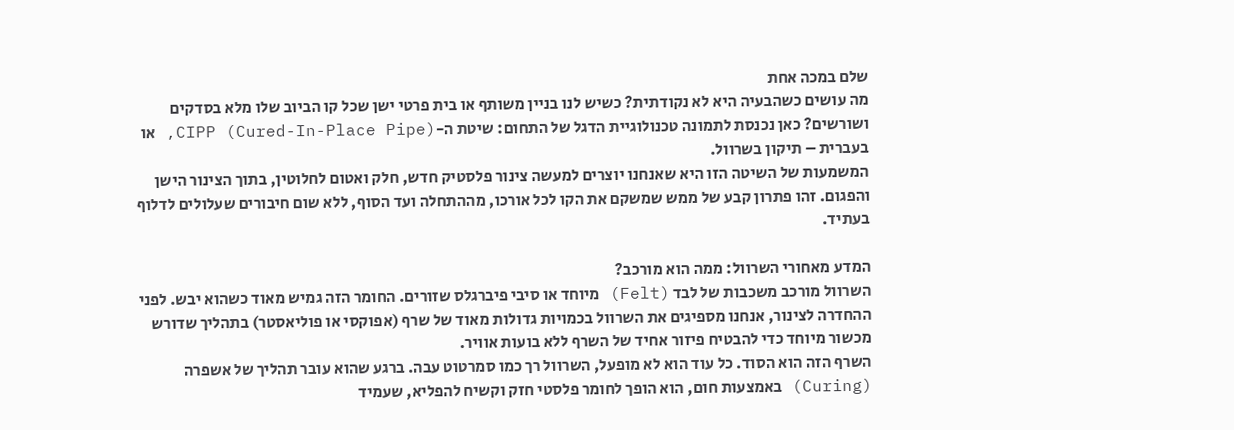שלם במכה אחת
מה עושים כשהבעיה היא לא נקודתית? כשיש לנו בניין משותף או בית פרטי ישן שכל קו הביוב שלו מלא בסדקים ושורשים? כאן נכנסת לתמונה טכנולוגיית הדגל של התחום: שיטת ה-CIPP (Cured-In-Place Pipe), או בעברית – תיקון בשרוול.
המשמעות של השיטה הזו היא שאנחנו יוצרים למעשה צינור פלסטיק חדש, חלק ואטום לחלוטין, בתוך הצינור הישן והפגום. זהו פתרון קבע של ממש שמשקם את הקו לכל אורכו, מההתחלה ועד הסוף, ללא שום חיבורים שעלולים לדלוף בעתיד.

המדע מאחורי השרוול: ממה הוא מורכב?
השרוול מורכב משכבות של לבד (Felt) מיוחד או סיבי פיברגלס שזורים. החומר הזה גמיש מאוד כשהוא יבש. לפני ההחדרה לצינור, אנחנו מספיגים את השרוול בכמויות גדולות מאוד של שרף (אפוקסי או פוליאסטר) בתהליך שדורש מכשור מיוחד כדי להבטיח פיזור אחיד של השרף ללא בועות אוויר.
השרף הזה הוא הסוד. כל עוד הוא לא מופעל, השרוול רך כמו סמרטוט עבה. ברגע שהוא עובר תהליך של אשפרה (Curing) באמצעות חום, הוא הופך לחומר פלסטי חזק וקשיח להפליא, שעמיד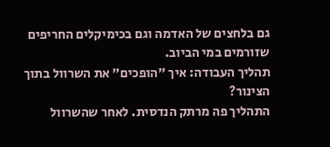גם בלחצים של האדמה וגם בכימיקלים החריפים שזורמים במי הביוב.
תהליך העבודה: איך "הופכים" את השרוול בתוך הצינור?
התהליך פה מרתק הנדסית. לאחר שהשרוול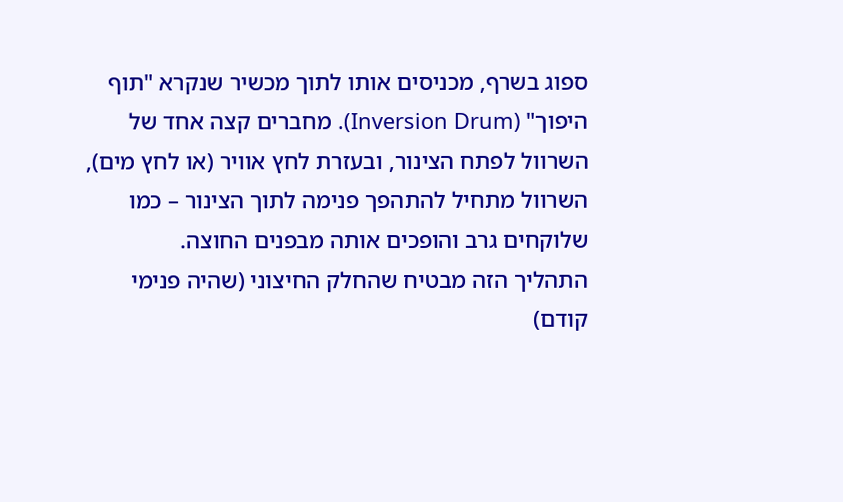ספוג בשרף, מכניסים אותו לתוך מכשיר שנקרא "תוף היפוך" (Inversion Drum). מחברים קצה אחד של השרוול לפתח הצינור, ובעזרת לחץ אוויר (או לחץ מים), השרוול מתחיל להתהפך פנימה לתוך הצינור – כמו שלוקחים גרב והופכים אותה מבפנים החוצה.
התהליך הזה מבטיח שהחלק החיצוני (שהיה פנימי קודם)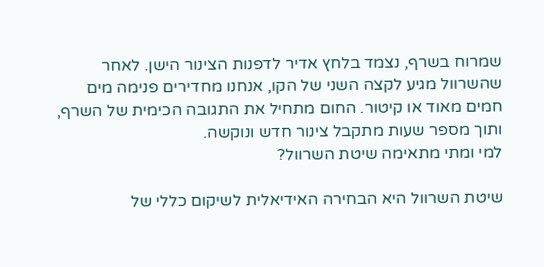שמרוח בשרף, נצמד בלחץ אדיר לדפנות הצינור הישן. לאחר שהשרוול מגיע לקצה השני של הקו, אנחנו מחדירים פנימה מים חמים מאוד או קיטור. החום מתחיל את התגובה הכימית של השרף, ותוך מספר שעות מתקבל צינור חדש ונוקשה.
למי ומתי מתאימה שיטת השרוול?

שיטת השרוול היא הבחירה האידיאלית לשיקום כללי של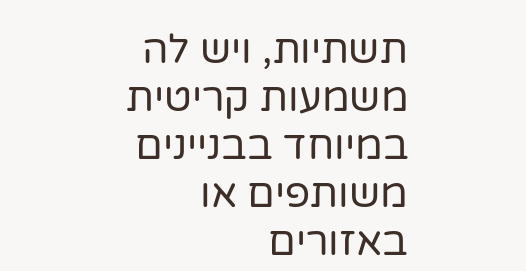תשתיות, ויש לה משמעות קריטית במיוחד בבניינים משותפים או באזורים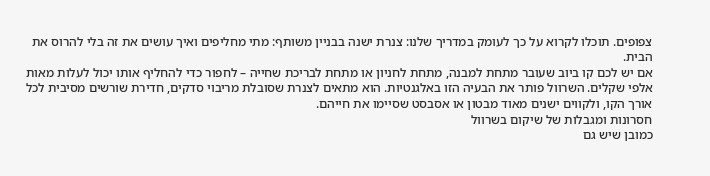צפופים. תוכלו לקרוא על כך לעומק במדריך שלנו: צנרת ישנה בבניין משותף: מתי מחליפים ואיך עושים את זה בלי להרוס את הבית.
אם יש לכם קו ביוב שעובר מתחת למבנה, מתחת לחניון או מתחת לבריכת שחייה – לחפור כדי להחליף אותו יכול לעלות מאות אלפי שקלים. השרוול פותר את הבעיה הזו באלגנטיות. הוא מתאים לצנרת שסובלת מריבוי סדקים, חדירת שורשים מסיבית לכל אורך הקו, ולקווים ישנים מאוד מבטון או אסבסט שסיימו את חייהם.
חסרונות ומגבלות של שיקום בשרוול
כמובן שיש גם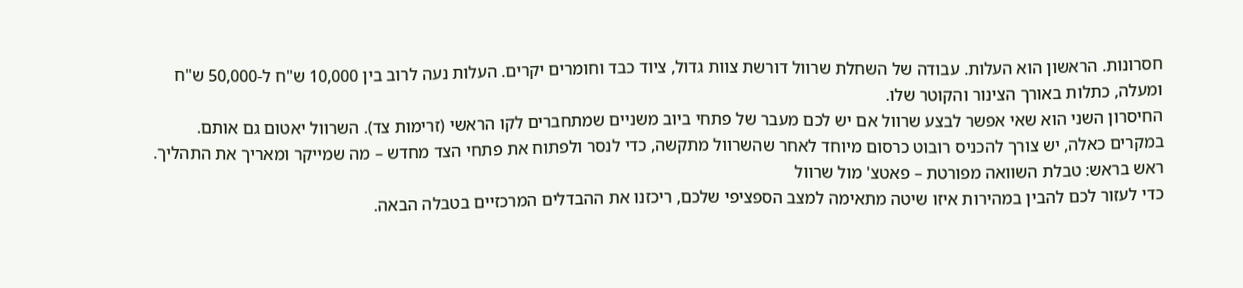חסרונות. הראשון הוא העלות. עבודה של השחלת שרוול דורשת צוות גדול, ציוד כבד וחומרים יקרים. העלות נעה לרוב בין 10,000 ש"ח ל-50,000 ש"ח ומעלה, כתלות באורך הצינור והקוטר שלו.
החיסרון השני הוא שאי אפשר לבצע שרוול אם יש לכם מעבר של פתחי ביוב משניים שמתחברים לקו הראשי (זרימות צד). השרוול יאטום גם אותם. במקרים כאלה, יש צורך להכניס רובוט כרסום מיוחד לאחר שהשרוול מתקשה, כדי לנסר ולפתוח את פתחי הצד מחדש – מה שמייקר ומאריך את התהליך.
ראש בראש: טבלת השוואה מפורטת – פאטצ' מול שרוול
כדי לעזור לכם להבין במהירות איזו שיטה מתאימה למצב הספציפי שלכם, ריכזנו את ההבדלים המרכזיים בטבלה הבאה.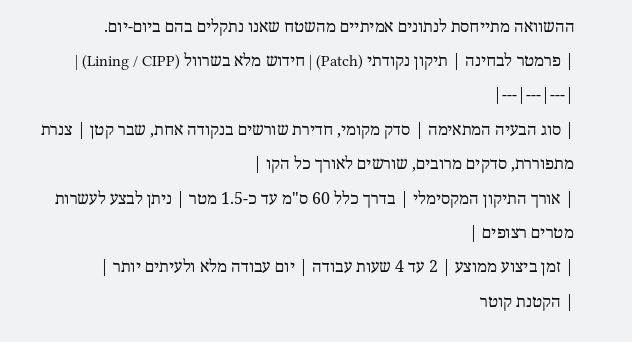ההשוואה מתייחסת לנתונים אמיתיים מהשטח שאנו נתקלים בהם ביום-יום.
| פרמטר לבחינה | תיקון נקודתי (Patch) | חידוש מלא בשרוול (Lining / CIPP) |
|---|---|---|
| סוג הבעיה המתאימה | סדק מקומי, חדירת שורשים בנקודה אחת, שבר קטן | צנרת מתפוררת, סדקים מרובים, שורשים לאורך כל הקו |
| אורך התיקון המקסימלי | בדרך כלל 60 ס"מ עד כ-1.5 מטר | ניתן לבצע לעשרות מטרים רצופים |
| זמן ביצוע ממוצע | 2 עד 4 שעות עבודה | יום עבודה מלא ולעיתים יותר |
| הקטנת קוטר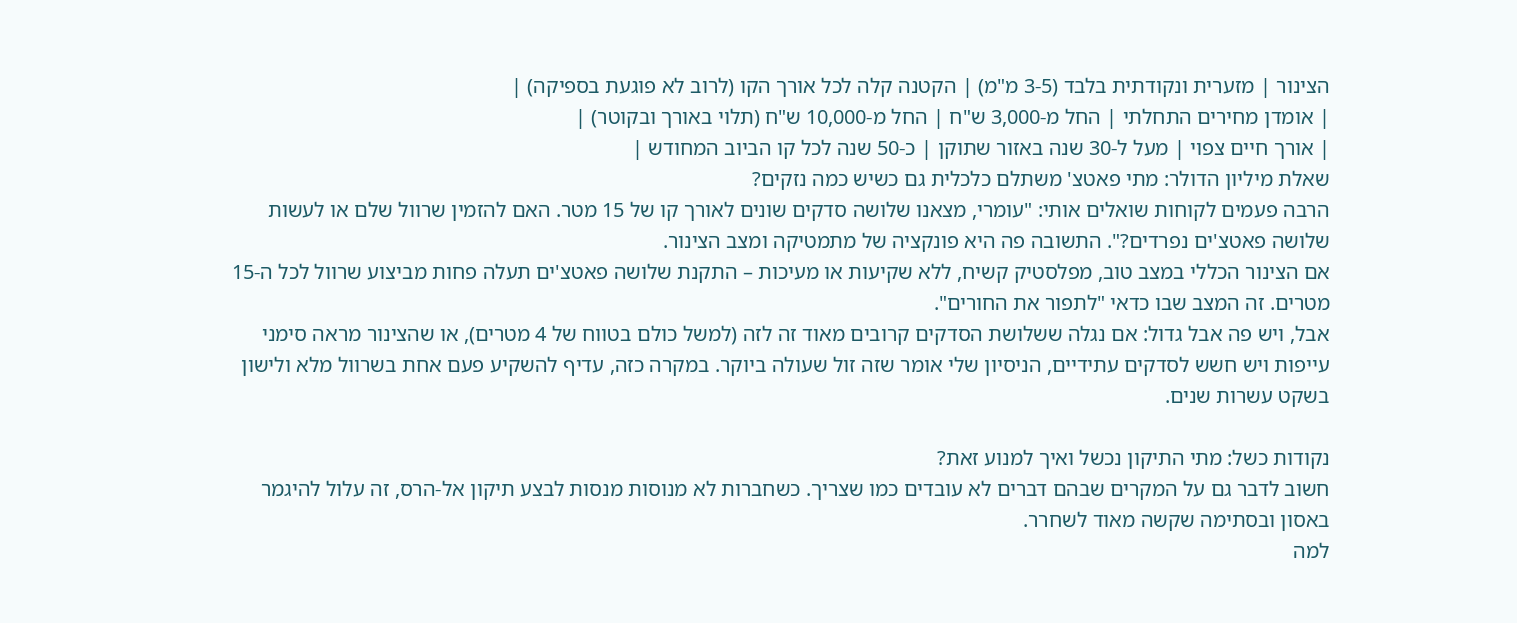הצינור | מזערית ונקודתית בלבד (3-5 מ"מ) | הקטנה קלה לכל אורך הקו (לרוב לא פוגעת בספיקה) |
| אומדן מחירים התחלתי | החל מ-3,000 ש"ח | החל מ-10,000 ש"ח (תלוי באורך ובקוטר) |
| אורך חיים צפוי | מעל ל-30 שנה באזור שתוקן | כ-50 שנה לכל קו הביוב המחודש |
שאלת מיליון הדולר: מתי פאטצ' משתלם כלכלית גם כשיש כמה נזקים?
הרבה פעמים לקוחות שואלים אותי: "עומרי, מצאנו שלושה סדקים שונים לאורך קו של 15 מטר. האם להזמין שרוול שלם או לעשות שלושה פאטצ'ים נפרדים?". התשובה פה היא פונקציה של מתמטיקה ומצב הצינור.
אם הצינור הכללי במצב טוב, מפלסטיק קשיח, ללא שקיעות או מעיכות – התקנת שלושה פאטצ'ים תעלה פחות מביצוע שרוול לכל ה-15 מטרים. זה המצב שבו כדאי "לתפור את החורים".
אבל, ויש פה אבל גדול: אם נגלה ששלושת הסדקים קרובים מאוד זה לזה (למשל כולם בטווח של 4 מטרים), או שהצינור מראה סימני עייפות ויש חשש לסדקים עתידיים, הניסיון שלי אומר שזה זול שעולה ביוקר. במקרה כזה, עדיף להשקיע פעם אחת בשרוול מלא ולישון בשקט עשרות שנים.

נקודות כשל: מתי התיקון נכשל ואיך למנוע זאת?
חשוב לדבר גם על המקרים שבהם דברים לא עובדים כמו שצריך. כשחברות לא מנוסות מנסות לבצע תיקון אל-הרס, זה עלול להיגמר באסון ובסתימה שקשה מאוד לשחרר.
למה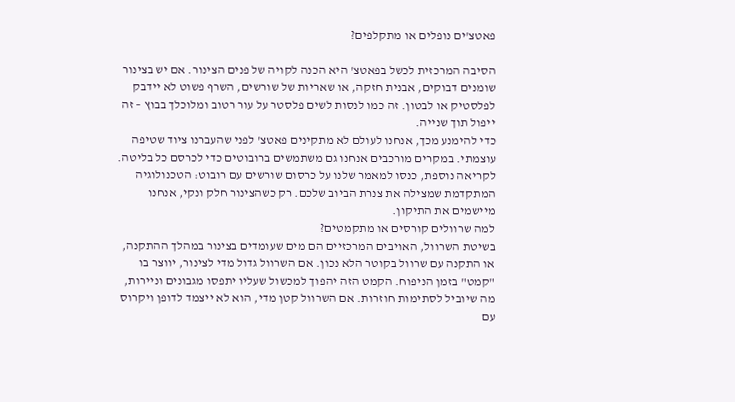פאטצ'ים נופלים או מתקלפים?

הסיבה המרכזית לכשל בפאטצ' היא הכנה לקויה של פנים הצינור. אם יש בצינור שומנים דבוקים, אבנית חזקה, או שאריות של שורשים, השרף פשוט לא יידבק לפלסטיק או לבטון. זה כמו לנסות לשים פלסטר על עור רטוב ומלוכלך בבוץ – זה ייפול תוך שנייה.
כדי להימנע מכך, אנחנו לעולם לא מתקינים פאטצ' לפני שהעברנו ציוד שטיפה עוצמתי. במקרים מורכבים אנחנו גם משתמשים ברובוטים כדי לכרסם כל בליטה. לקריאה נוספת, כנסו למאמר שלנו על כרסום שורשים עם רובוט: הטכנולוגיה המתקדמת שמצילה את צנרת הביוב שלכם. רק כשהצינור חלק ונקי, אנחנו מיישמים את התיקון.
למה שרוולים קורסים או מתקמטים?
בשיטת השרוול, האויבים המרכזיים הם מים שעומדים בצינור במהלך ההתקנה, או התקנה עם שרוול בקוטר הלא נכון. אם השרוול גדול מדי לצינור, יווצר בו "קמט" בזמן הניפוח. הקמט הזה יהפוך למכשול שעליו יתפסו מגבונים וניירות, מה שיוביל לסתימות חוזרות. אם השרוול קטן מדי, הוא לא ייצמד לדופן ויקרוס עם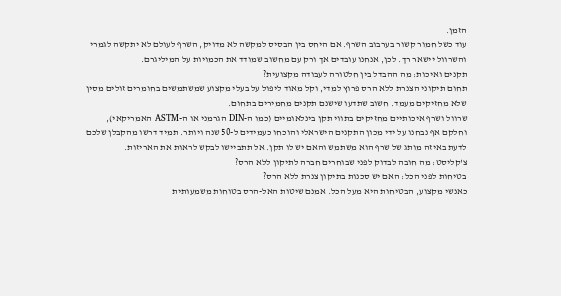הזמן.
עוד כשל חמור קשור בערבוב השרף. אם היחס בין הבסיס למקשה לא מדויק, השרף לעולם לא יתקשה לגמרי והשרוול יישאר רך. לכן, אנחנו עובדים אך ורק עם מחשוב שמודד את הכמויות על המיליגרם.
תקנים ואיכות: מה ההבדל בין חלטורה לעבודה מקצועית?
תחום תיקוני הצנרת ללא הרס פרוץ למדי, וקל מאוד ליפול על בעלי מקצוע שמשתמשים בחומרים זולים מסין שלא מחזיקים מעמד. חשוב שתדעו שישנם תקנים מחמירים בתחום.
שרוול ושרף איכותיים מחזיקים בתווי תקן בינלאומיים (כמו ה-DIN הגרמני או ה-ASTM האמריקאי), וחלקם אף נבחנו על ידי מכון התקנים הישראלי והוכחו כעמידים ל-50 שנה ויותר. תמיד דרשו מהקבלן שלכם לדעת באיזה מותג של שרף הוא משתמש והאם יש לו תקן. אל תתביישו לבקש לראות את האריזות.
צ'קליסט: מה חובה לבדוק לפני שבוחרים חברה לתיקון ללא הרס?
בטיחות לפני הכל: האם יש סכנות בתיקון צנרת ללא הרס?
כאנשי מקצוע, הבטיחות היא מעל הכל. אמנם שיטות האל-הרס בטוחות משמעותית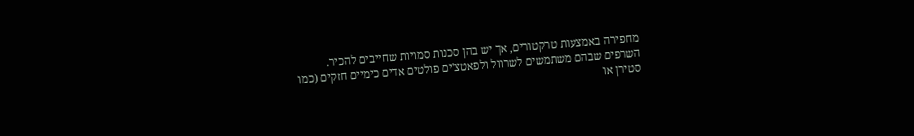מחפירה באמצעות טרקטורים, אך יש בהן סכנות סמויות שחייבים להכיר.
השרפים שבהם משתמשים לשרוול ולפאטצ'ים פולטים אדים כימיים חזקים (כמו סטירן או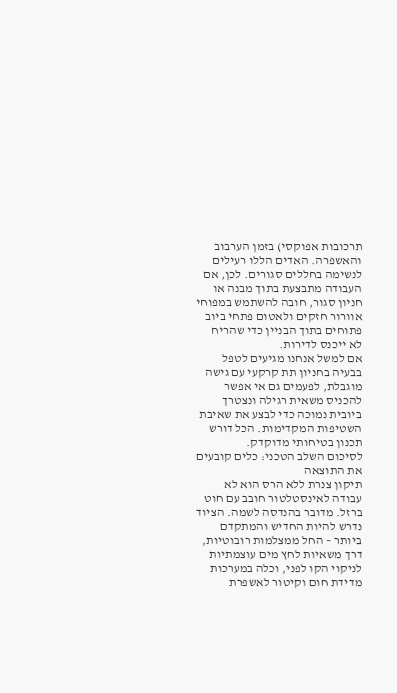תרכובות אפוקסי) בזמן הערבוב והאשפרה. האדים הללו רעילים לנשימה בחללים סגורים. לכן, אם העבודה מתבצעת בתוך מבנה או חניון סגור, חובה להשתמש במפוחי אוורור חזקים ולאטום פתחי ביוב פתוחים בתוך הבניין כדי שהריח לא ייכנס לדירות.
אם למשל אנחנו מגיעים לטפל בבעיה בחניון תת קרקעי עם גישה מוגבלת, לפעמים גם אי אפשר להכניס משאית רגילה ונצטרך ביובית נמוכה כדי לבצע את שאיבת השטיפות המקדימות. הכל דורש תכנון בטיחותי מדוקדק.
לסיכום השלב הטכני: כלים קובעים את התוצאה
תיקון צנרת ללא הרס הוא לא עבודה לאינסטלטור חובב עם חוט ברזל. מדובר בהנדסה לשמה. הציוד נדרש להיות החדיש והמתקדם ביותר – החל ממצלמות רובוטיות, דרך משאיות לחץ מים עוצמתיות לניקוי הקו לפני, וכלה במערכות מדידת חום וקיטור לאשפרת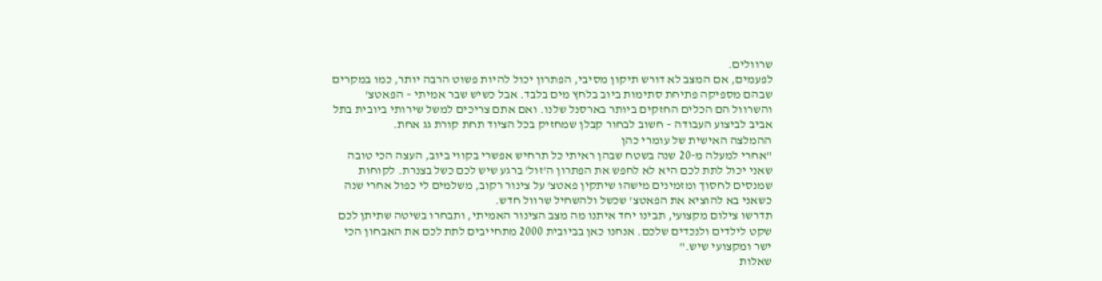שרוולים.
לפעמים, אם המצב לא דורש תיקון מסיבי, הפתרון יכול להיות פשוט הרבה יותר, כמו במקרים שבהם מספיקה פתיחת סתימות ביוב בלחץ מים בלבד. אבל כשיש שבר אמיתי – הפאטצ' והשרוול הם הכלים החזקים ביותר בארסנל שלנו. ואם אתם צריכים למשל שירותי ביובית בתל אביב לביצוע העבודה – חשוב לבחור קבלן שמחזיק בכל הציוד תחת קורת גג אחת.
ההמלצה האישית של עומרי כהן
"אחרי למעלה מ-20 שנה בשטח שבהן ראיתי כל תרחיש אפשרי בקווי ביוב, העצה הכי טובה שאני יכול לתת לכם היא לא לחפש את הפתרון ה'זול' ברגע שיש לכם כשל בצנרת. לקוחות שמנסים לחסוך ומזמינים מישהו שיתקין פאטצ' על צינור רקוב, משלמים לי כפול אחרי שנה כשאני בא להוציא את הפאטצ' שכשל ולהשחיל שרוול חדש.
תדרשו צילום מקצועי, תבינו יחד איתנו מה מצב הצינור האמיתי, ותבחרו בשיטה שתיתן לכם שקט לילדים ולנכדים שלכם. אנחנו כאן בביובית 2000 מתחייבים לתת לכם את האבחון הכי ישר ומקצועי שיש."
שאלות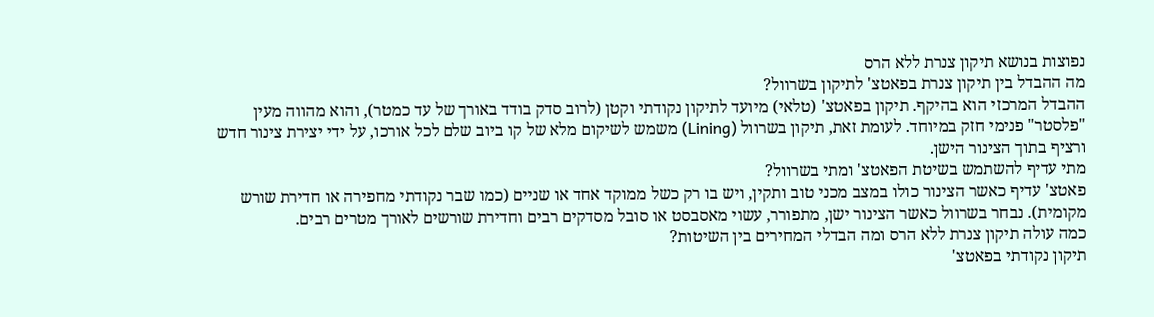נפוצות בנושא תיקון צנרת ללא הרס
מה ההבדל בין תיקון צנרת בפאטצ' לתיקון בשרוול?
ההבדל המרכזי הוא בהיקף. תיקון בפאטצ' (טלאי) מיועד לתיקון נקודתי וקטן (לרוב סדק בודד באורך של עד כמטר), והוא מהווה מעין "פלסטר" פנימי חזק במיוחד. לעומת זאת, תיקון בשרוול (Lining) משמש לשיקום מלא של קו ביוב שלם לכל אורכו, על ידי יצירת צינור חדש ורציף בתוך הצינור הישן.
מתי עדיף להשתמש בשיטת הפאטצ' ומתי בשרוול?
פאטצ' עדיף כאשר הצינור כולו במצב מכני טוב ותקין, ויש בו רק כשל ממוקד אחד או שניים (כמו שבר נקודתי מחפירה או חדירת שורש מקומית). נבחר בשרוול כאשר הצינור ישן, מתפורר, עשוי מאסבסט או סובל מסדקים רבים וחדירת שורשים לאורך מטרים רבים.
כמה עולה תיקון צנרת ללא הרס ומה הבדלי המחירים בין השיטות?
תיקון נקודתי בפאטצ'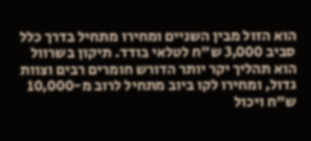הוא הזול מבין השניים ומחירו מתחיל בדרך כלל סביב 3,000 ש"ח לטלאי בודד. תיקון בשרוול הוא תהליך יקר יותר הדורש חומרים רבים וצוות גדול, ומחירו לקו ביוב מתחיל לרוב מ-10,000 ש"ח ויכול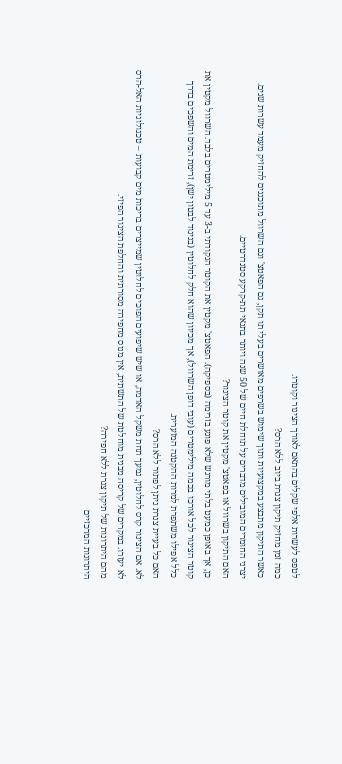לטפס לעשרות אלפי שקלים בהתאם לאורך הצינור וקוטרו.
כמה זמן מחזיק תיקון צנרת ביוב ללא הרס?
כאשר התיקון מתבצע במקצועיות ותוך שימוש בשרפים מאושרים בעלי תו תקן, גם הפאטצ' וגם השרוול מתוכננים להחזיק מעמד עשרות שנים. יצרני החומרים המובילים מדברים על תוחלת חיים של 50 שנה ויותר בתנאי תת-קרקע סטנדרטיים.
האם התיקון בשרוול או בפאטצ' מקטין את קוטר הצינור?
כן, אך באופן כמעט בלתי מורגש שלא פוגע בזרימה (בספיקה). הפאטצ' מקטין את הקוטר הנקודתי ב-3 עד 5 מילימטרים בלבד. השרוול מקטין את קוטר הצינור לכל אורכו בכמה מילימטרים (עובי דופן השרוול), אך מכיוון שהוא חלק לחלוטין (בניגוד לבטון ישן), זרימת המים והשפכים בדרך כלל אפילו משתפרת למרות ההקטנה המזערית.
האם כל בעיית צנרת ניתן לפתור ללא הרס?
לא. אם הצינור קרס לחלוטין, נמעך תחת משקל האדמה, או שיש שיפועים הפוכים לחלוטין שמייצרים בריכות מים קבועות – טכנולוגיות האל-הרס לא יעזרו. במקרים של קריסה מבנית מוחלטת של התשתית, אין מנוס מחפירה מסורתית והחלפת הצינור הפיזי.
מהם היתרונות של תיקון צנרת ללא חפירה?
היתרונות המרכזיים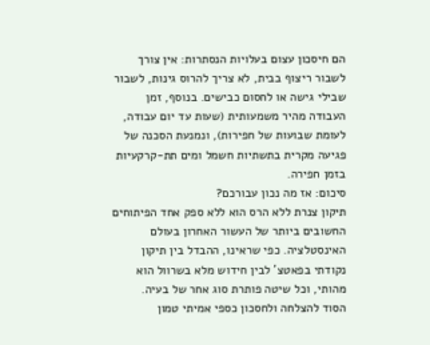הם חיסכון עצום בעלויות הנסתרות: אין צורך לשבור ריצוף בבית, לא צריך להרוס גינות, לשבור שבילי גישה או לחסום כבישים. בנוסף, זמן העבודה מהיר משמעותית (שעות עד יום עבודה, לעומת שבועות של חפירות), ונמנעת הסכנה של פגיעה מקרית בתשתיות חשמל ומים תת-קרקעיות בזמן חפירה.
סיכום: אז מה נכון עבורכם?
תיקון צנרת ללא הרס הוא ללא ספק אחד הפיתוחים החשובים ביותר של העשור האחרון בעולם האינסטלציה. כפי שראינו, ההבדל בין תיקון נקודתי בפאטצ' לבין חידוש מלא בשרוול הוא מהותי, וכל שיטה פותרת סוג אחר של בעיה.
הסוד להצלחה ולחסכון כספי אמיתי טמון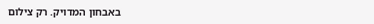באבחון המדויק. רק צילום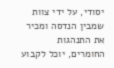יסודי, על ידי צוות שמבין הנדסה ומכיר את התנהגות החומרים, יוכל לקבוע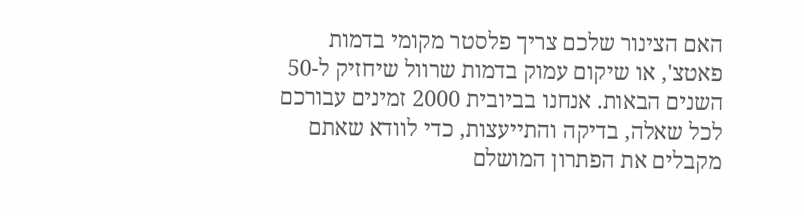האם הצינור שלכם צריך פלסטר מקומי בדמות פאטצ', או שיקום עמוק בדמות שרוול שיחזיק ל-50 השנים הבאות. אנחנו בביובית 2000 זמינים עבורכם לכל שאלה, בדיקה והתייעצות, כדי לוודא שאתם מקבלים את הפתרון המושלם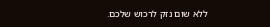ללא שום נזק לרכוש שלכם.